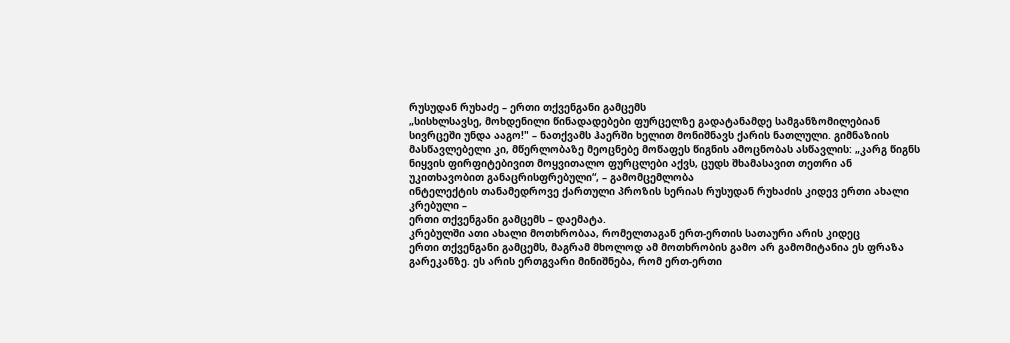რუსუდან რუხაძე – ერთი თქვენგანი გამცემს
„სისხლსავსე, მოხდენილი წინადადებები ფურცელზე გადატანამდე სამგანზომილებიან სივრცეში უნდა ააგო!" – ნათქვამს ჰაერში ხელით მონიშნავს ქარის ნათლული. გიმნაზიის მასწავლებელი კი, მწერლობაზე მეოცნებე მოწაფეს წიგნის ამოცნობას ასწავლის: „კარგ წიგნს ნიყვის ფირფიტებივით მოყვითალო ფურცლები აქვს, ცუდს შხამასავით თეთრი ან უკითხავობით განაცრისფრებული“, – გამომცემლობა
ინტელექტის თანამედროვე ქართული პროზის სერიას რუსუდან რუხაძის კიდევ ერთი ახალი კრებული –
ერთი თქვენგანი გამცემს – დაემატა.
კრებულში ათი ახალი მოთხრობაა, რომელთაგან ერთ-ერთის სათაური არის კიდეც
ერთი თქვენგანი გამცემს, მაგრამ მხოლოდ ამ მოთხრობის გამო არ გამომიტანია ეს ფრაზა გარეკანზე. ეს არის ერთგვარი მინიშნება, რომ ერთ-ერთი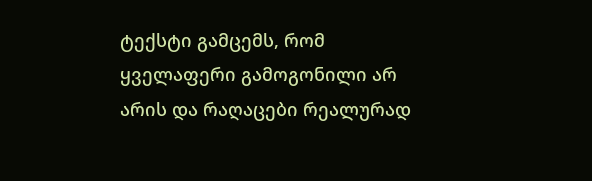ტექსტი გამცემს, რომ ყველაფერი გამოგონილი არ არის და რაღაცები რეალურად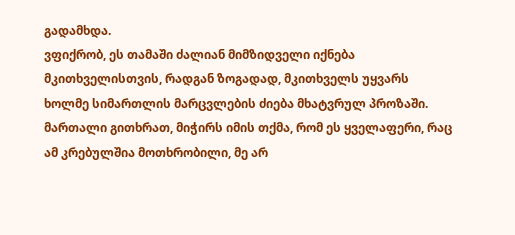გადამხდა.
ვფიქრობ, ეს თამაში ძალიან მიმზიდველი იქნება მკითხველისთვის, რადგან ზოგადად, მკითხველს უყვარს ხოლმე სიმართლის მარცვლების ძიება მხატვრულ პროზაში. მართალი გითხრათ, მიჭირს იმის თქმა, რომ ეს ყველაფერი, რაც ამ კრებულშია მოთხრობილი, მე არ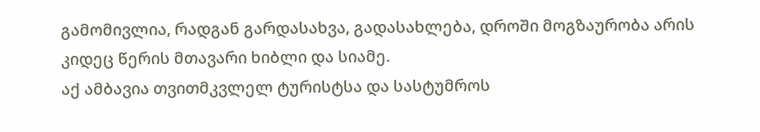გამომივლია, რადგან გარდასახვა, გადასახლება, დროში მოგზაურობა არის კიდეც წერის მთავარი ხიბლი და სიამე.
აქ ამბავია თვითმკვლელ ტურისტსა და სასტუმროს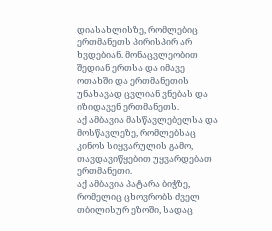დიასახლისზე, რომლებიც ერთმანეთს პირისპირ არ ხვდებიან. მონაცვლეობით შედიან ერთსა და იმავე ოთახში და ერთმანეთის უნახავად ცვლიან ვნებას და იზიდავენ ერთმანეთს.
აქ ამბავია მასწავლებელსა და მოსწავლეზე, რომლებსაც კინოს სიყვარულის გამო, თავდავიწყებით უყვარდებათ ერთმანეთი.
აქ ამბავია პატარა ბიჭზე, რომელიც ცხოვრობს ძველ თბილისურ ეზოში, სადაც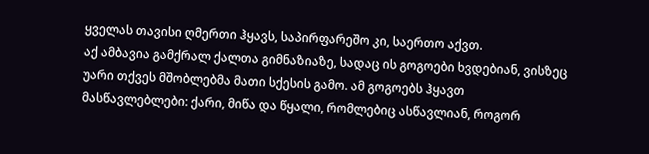ყველას თავისი ღმერთი ჰყავს, საპირფარეშო კი, საერთო აქვთ.
აქ ამბავია გამქრალ ქალთა გიმნაზიაზე, სადაც ის გოგოები ხვდებიან, ვისზეც უარი თქვეს მშობლებმა მათი სქესის გამო. ამ გოგოებს ჰყავთ მასწავლებლები: ქარი, მიწა და წყალი, რომლებიც ასწავლიან, როგორ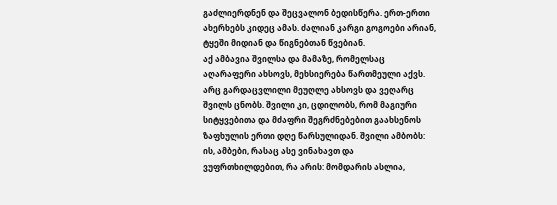გაძლიერდნენ და შეცვალონ ბედისწერა. ერთ-ერთი ახერხებს კიდეც ამას. ძალიან კარგი გოგოები არიან, ტყეში მიდიან და წიგნებთან წვებიან.
აქ ამბავია შვილსა და მამაზე, რომელსაც აღარაფერი ახსოვს, მეხსიერება წართმეული აქვს. არც გარდაცვლილი მეუღლე ახსოვს და ვეღარც შვილს ცნობს. შვილი კი, ცდილობს, რომ მაგიური სიტყვებითა და მძაფრი შეგრძნებებით გაახსენოს ზაფხულის ერთი დღე წარსულიდან. შვილი ამბობს: ის, ამბები, რასაც ასე ვინახავთ და ვუფრთხილდებით, რა არის: მომდარის ასლია,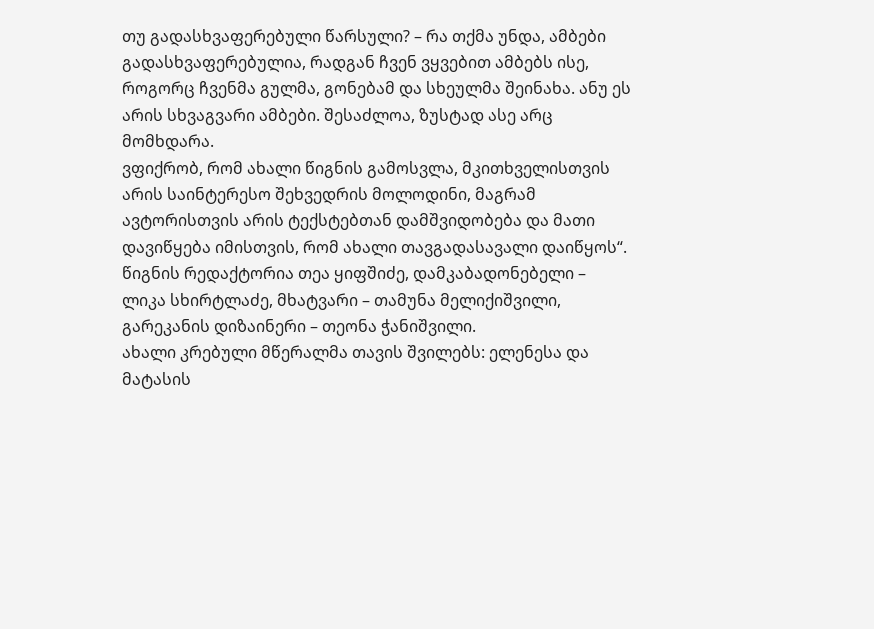თუ გადასხვაფერებული წარსული? – რა თქმა უნდა, ამბები გადასხვაფერებულია, რადგან ჩვენ ვყვებით ამბებს ისე, როგორც ჩვენმა გულმა, გონებამ და სხეულმა შეინახა. ანუ ეს არის სხვაგვარი ამბები. შესაძლოა, ზუსტად ასე არც მომხდარა.
ვფიქრობ, რომ ახალი წიგნის გამოსვლა, მკითხველისთვის არის საინტერესო შეხვედრის მოლოდინი, მაგრამ ავტორისთვის არის ტექსტებთან დამშვიდობება და მათი დავიწყება იმისთვის, რომ ახალი თავგადასავალი დაიწყოს“.
წიგნის რედაქტორია თეა ყიფშიძე, დამკაბადონებელი – ლიკა სხირტლაძე, მხატვარი – თამუნა მელიქიშვილი, გარეკანის დიზაინერი – თეონა ჭანიშვილი.
ახალი კრებული მწერალმა თავის შვილებს: ელენესა და მატასის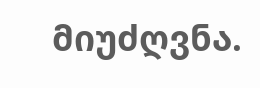მიუძღვნა.